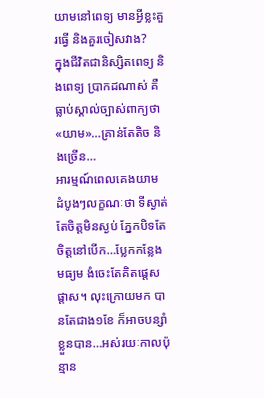យាមនៅពេទ្យ មានអ្វីខ្លះគួរធ្វើ និងគួរចៀសវាង?
ក្នុងជីវិតជានិស្សិតពេទ្យ និងពេទ្យ ប្រាកដណាស់ គឺធ្លាប់ស្គាល់ច្បាស់ពាក្យថា«យាម»…គ្រាន់តែតិច និងច្រើន…
អារម្មណ៍ពេលគេងយាម ដំបូងៗលក្ខណៈថា ទីស្ងាត់តែចិត្តមិនស្ងប់ ភ្នែកបិទតែចិត្តនៅបើក…ប្លែកកន្លែងមធ្យម ងំចេះតែគិតផ្តេសផ្តាស។ លុះក្រោយមក បានតែជាង១ខែ ក៏អាចបន្សាំខ្លួនបាន…អស់រយៈកាលប៉ុន្មាន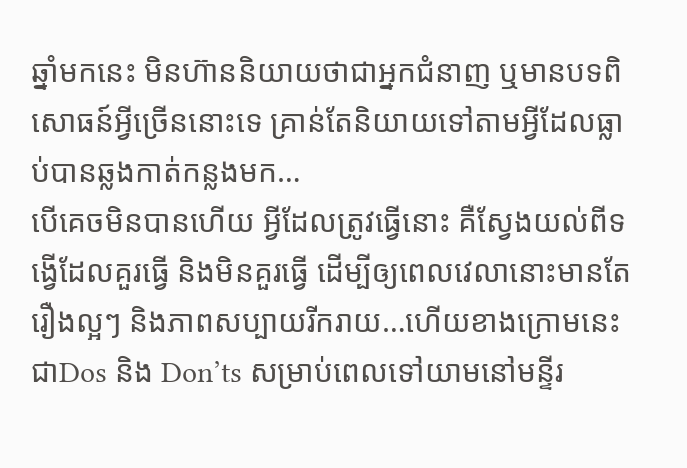ឆ្នាំមកនេះ មិនហ៊ាននិយាយថាជាអ្នកជំនាញ ឬមានបទពិសោធន៍អ្វីច្រើននោះទេ គ្រាន់តែនិយាយទៅតាមអ្វីដែលធ្លាប់បានឆ្លងកាត់កន្លងមក…
បើគេចមិនបានហើយ អ្វីដែលត្រូវធ្វើនោះ គឺស្វែងយល់ពីទង្វើដែលគួរធ្វើ និងមិនគួរធ្វើ ដើម្បីឲ្យពេលវេលានោះមានតែរឿងល្អៗ និងភាពសប្បាយរីករាយ…ហើយខាងក្រោមនេះ ជាDos និង Don’ts សម្រាប់ពេលទៅយាមនៅមន្ទីរ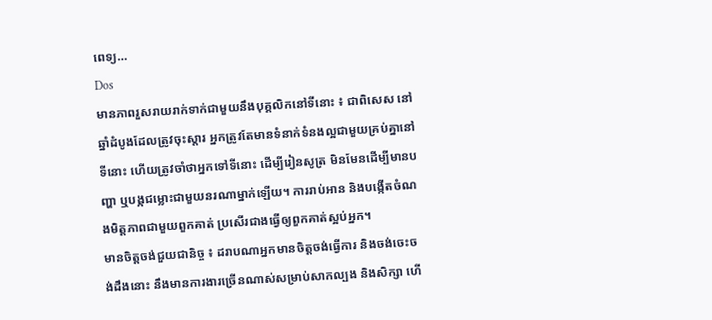ពេទ្យ…
Dos
មានភាពរួសរាយរាក់ទាក់ជាមួយនឹងបុគ្គលិកនៅទីនោះ ៖ ជាពិសេស នៅឆ្នាំដំបូងដែលត្រូវចុះស្តារ អ្នកត្រូវតែមានទំនាក់ទំនងល្អជាមួយគ្រប់គ្នានៅទីនោះ ហើយត្រូវចាំថាអ្នកទៅទីនោះ ដើម្បីរៀនសូត្រ មិនមែនដើម្បីមានបញ្ហា ឬបង្កជម្លោះជាមួយនរណាម្នាក់ឡើយ។ ការរាប់អាន និងបង្កើតចំណងមិត្តភាពជាមួយពួកគាត់ ប្រសើរជាងធ្វើឲ្យពួកគាត់ស្អប់អ្នក។
មានចិត្តចង់ជួយជានិច្ច ៖ ដរាបណាអ្នកមានចិត្តចង់ធ្វើការ និងចង់ចេះចង់ដឹងនោះ នឹងមានការងារច្រើនណាស់សម្រាប់សាកល្បង និងសិក្សា ហើ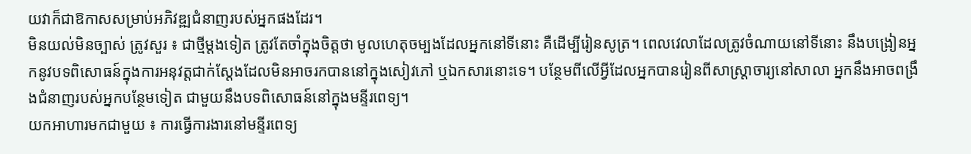យវាក៏ជាឱកាសសម្រាប់អភិវឌ្ឍជំនាញរបស់អ្នកផងដែរ។
មិនយល់មិនច្បាស់ ត្រូវសួរ ៖ ជាថ្មីម្តងទៀត ត្រូវតែចាំក្នុងចិត្តថា មូលហេតុចម្បងដែលអ្នកនៅទីនោះ គឺដើម្បីរៀនសូត្រ។ ពេលវេលាដែលត្រូវចំណាយនៅទីនោះ នឹងបង្រៀនអ្នកនូវបទពិសោធន៍ក្នុងការអនុវត្តជាក់ស្តែងដែលមិនអាចរកបាននៅក្នុងសៀវភៅ ឬឯកសារនោះទេ។ បន្ថែមពីលើអ្វីដែលអ្នកបានរៀនពីសាស្រ្តាចារ្យនៅសាលា អ្នកនឹងអាចពង្រឹងជំនាញរបស់អ្នកបន្ថែមទៀត ជាមួយនឹងបទពិសោធន៍នៅក្នុងមន្ទីរពេទ្យ។
យកអាហារមកជាមួយ ៖ ការធ្វើការងារនៅមន្ទីរពេទ្យ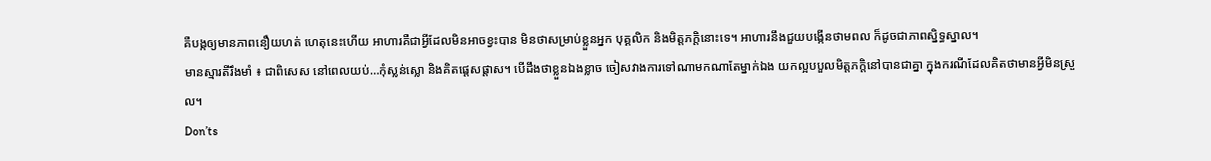គឺបង្កឲ្យមានភាពនឿយហត់ ហេតុនេះហើយ អាហារគឺជាអ្វីដែលមិនអាចខ្វះបាន មិនថាសម្រាប់ខ្លួនអ្នក បុគ្គលិក និងមិត្តភក្តិនោះទេ។ អាហារនឹងជួយបង្កើនថាមពល ក៏ដូចជាភាពស្និទ្ធស្នាល។
មានស្មារតីរឹងមាំ ៖ ជាពិសេស នៅពេលយប់…កុំស្លន់ស្លោ និងគិតផ្តេសផ្តាស។ បើដឹងថាខ្លួនឯងខ្លាច ចៀសវាងការទៅណាមកណាតែម្នាក់ឯង យកល្អបបួលមិត្តភក្តិនៅបានជាគ្នា ក្នុងករណីដែលគិតថាមានអ្វីមិនស្រួល។
Don’ts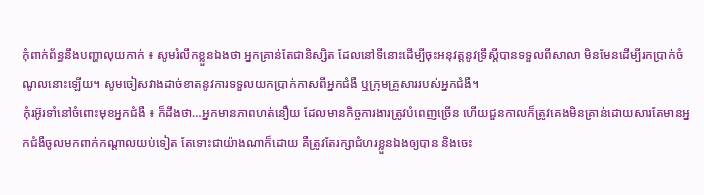កុំពាក់ព័ន្ធនឹងបញ្ហាលុយកាក់ ៖ សូមរំលឹកខ្លួនឯងថា អ្នកគ្រាន់តែជានិស្សិត ដែលនៅទីនោះដើម្បីចុះអនុវត្តនូវទ្រឹស្តីបានទទួលពីសាលា មិនមែនដើម្បីរកប្រាក់ចំណូលនោះឡើយ។ សូមចៀសវាងដាច់ខាតនូវការទទួលយកប្រាក់កាសពីអ្នកជំងឺ ឬក្រុមគ្រួសាររបស់អ្នកជំងឺ។
កុំរអ៊ូរទាំនៅចំពោះមុខអ្នកជំងឺ ៖ ក៏ដឹងថា…អ្នកមានភាពហត់នឿយ ដែលមានកិច្ចការងារត្រូវបំពេញច្រើន ហើយជួនកាលក៏ត្រូវគេងមិនគ្រាន់ដោយសារតែមានអ្នកជំងឺចូលមកពាក់កណ្តាលយប់ទៀត តែទោះជាយ៉ាងណាក៏ដោយ គឺត្រូវតែរក្សាជំហរខ្លួនឯងឲ្យបាន និងចេះ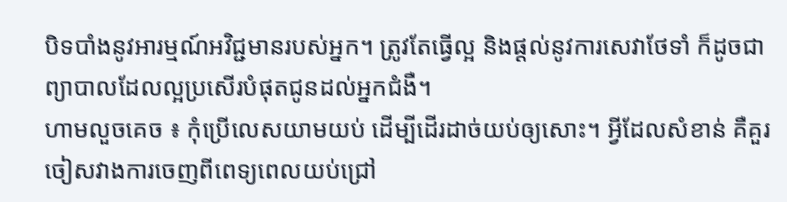បិទបាំងនូវអារម្មណ៍អវិជ្ជមានរបស់អ្នក។ ត្រូវតែធ្វើល្អ និងផ្តល់នូវការសេវាថែទាំ ក៏ដូចជាព្យាបាលដែលល្អប្រសើរបំផុតជូនដល់អ្នកជំងឺ។
ហាមលួចគេច ៖ កុំប្រើលេសយាមយប់ ដើម្បីដើរដាច់យប់ឲ្យសោះ។ អ្វីដែលសំខាន់ គឺគួរចៀសវាងការចេញពីពេទ្យពេលយប់ជ្រៅ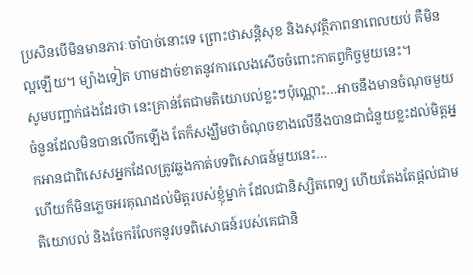ប្រសិនបើមិនមានភារៈចាំបាច់នោះទេ ព្រោះថាសន្តិសុខ និងសុវត្ថិភាពនាពេលយប់ គឺមិនល្អឡើយ។ ម្យ៉ាងទៀត ហាមដាច់ខាតនូវការលេងសើចចំពោះកាតព្វកិច្ចមួយនេះ។
សូមបញ្ជាក់ផងដែរថា នេះគ្រាន់តែជាមតិយោបល់ខ្លះៗប៉ុណ្ណោះ…អាចនឹងមានចំណុចមួយចំនួនដែលមិនបានលើកឡើង តែក៏សង្ឃឹមថាចំណុចខាងលើនឹងបានជាជំនួយខ្លះដល់មិត្តអ្នកអានជាពិសេសអ្នកដែលត្រូវឆ្លងកាត់បទពិសោធន៍មួយនេះ…
ហើយក៏មិនភ្លេចអរគុណដល់មិត្តរបស់ខ្ញុំម្នាក់ ដែលជានិស្សិតពេទ្យ ហើយតែងតែផ្តល់ជាមតិយោបល់ និងចែករំលែកនូវបទពិសោធន៍របស់គេជានិ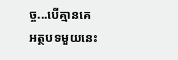ច្ច...បើគ្មានគេ អត្ថបទមួយនេះ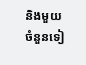និងមួយចំនួនទៀ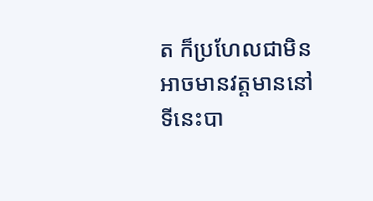ត ក៏ប្រហែលជាមិនអាចមានវត្តមាននៅទីនេះបា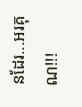នដែរ...អរគុណ!!!